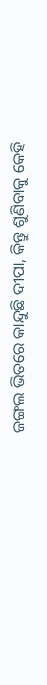ଜଙ୍ଗଲ ଭିତରେ କାନ୍ଦୁଛି ଦୀପା, କିନ୍ତୁ ଶୁଣିବାକୁ କେହି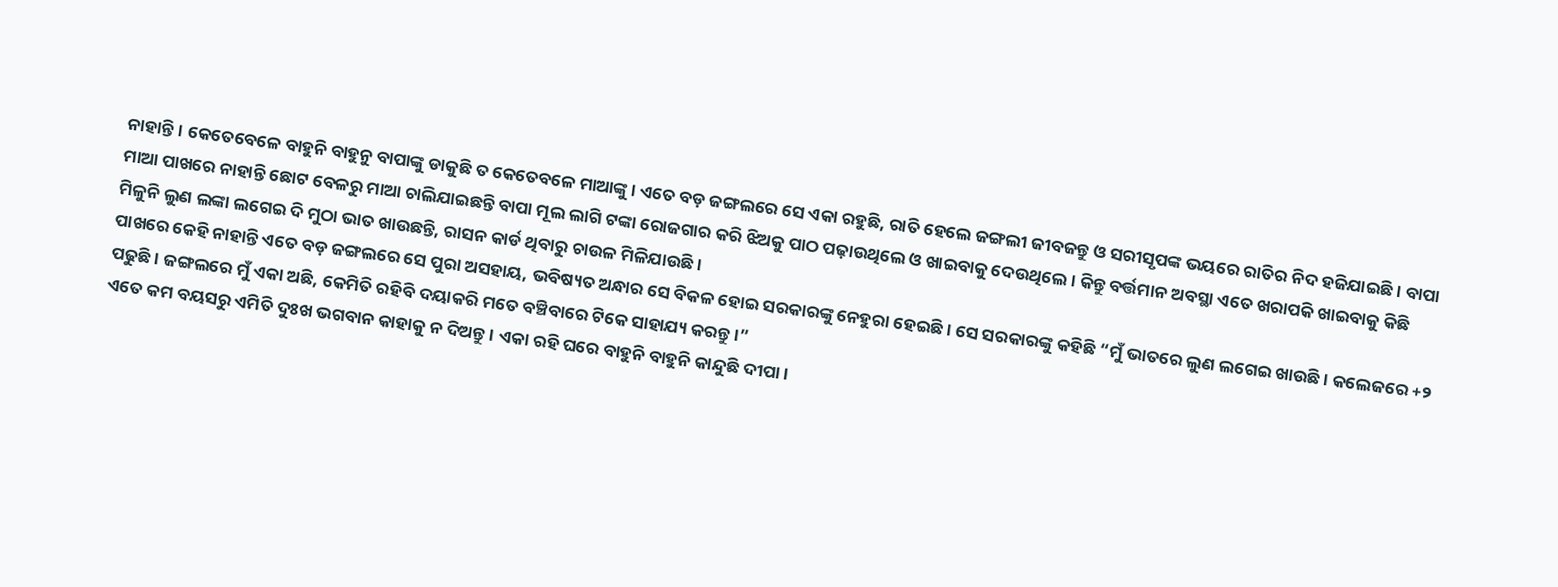ନାହାନ୍ତି। କେତେବେଳେ ବାହୁନି ବାହୁନୁ ବାପାଙ୍କୁ ଡାକୁଛି ତ କେତେବଳେ ମାଆଙ୍କୁ। ଏତେ ବଡ଼ ଜଙ୍ଗଲରେ ସେ ଏକା ରହୁଛି, ରାତି ହେଲେ ଜଙ୍ଗଲୀ ଜୀବଜନ୍ତୁ ଓ ସରୀସୃପଙ୍କ ଭୟରେ ରାତିର ନିଦ ହଜିଯାଇଛି। ବାପା ମାଆ ପାଖରେ ନାହାନ୍ତି ଛୋଟ ବେଳରୁ ମାଆ ଚାଲିଯାଇଛନ୍ତି ବାପା ମୂଲ ଲାଗି ଟଙ୍କା ରୋଜଗାର କରି ଝିଅକୁ ପାଠ ପଢ଼ାଉଥିଲେ ଓ ଖାଇବାକୁ ଦେଉଥିଲେ। କିନ୍ତୁ ବର୍ତ୍ତମାନ ଅବସ୍ଥା ଏତେ ଖରାପକି ଖାଇବାକୁ କିଛି ମିଳୁନି ଲୁଣ ଲଙ୍କା ଲଗେଇ ଦି ମୁଠା ଭାତ ଖାଉଛନ୍ତି, ରାସନ କାର୍ଡ ଥିବାରୁ ଚାଉଳ ମିଳିଯାଉଛି।
ପାଖରେ କେହି ନାହାନ୍ତି ଏତେ ବଡ଼ ଜଙ୍ଗଲରେ ସେ ପୁରା ଅସହାୟ, ଭବିଷ୍ୟତ ଅନ୍ଧାର ସେ ବିକଳ ହୋଇ ସରକାରଙ୍କୁ ନେହୁରା ହେଇଛି। ସେ ସରକାରଙ୍କୁ କହିଛି “ମୁଁ ଭାତରେ ଲୁଣ ଲଗେଇ ଖାଉଛି। କଲେଜରେ +୨ ପଢୁଛି। ଜଙ୍ଗଲରେ ମୁଁ ଏକା ଅଛି, କେମିତି ରହିବି ଦୟାକରି ମତେ ବଞ୍ଚିବାରେ ଟିକେ ସାହାଯ୍ୟ କରନ୍ତୁ।”
ଏତେ କମ ବୟସରୁ ଏମିତି ଦୁଃଖ ଭଗବାନ କାହାକୁ ନ ଦିଅନ୍ତୁ। ଏକା ରହି ଘରେ ବାହୁନି ବାହୁନି କାନ୍ଦୁଛି ଦୀପା।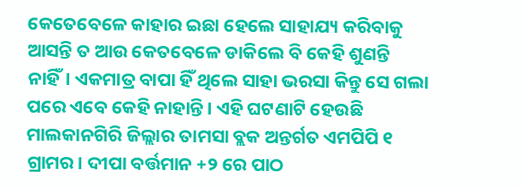କେତେବେଳେ କାହାର ଇଛା ହେଲେ ସାହାଯ୍ୟ କରିବାକୁ ଆସନ୍ତି ତ ଆଉ କେତବେଳେ ଡାକିଲେ ବି କେହି ଶୁଣନ୍ତି ନାହିଁ। ଏକମାତ୍ର ବାପା ହିଁ ଥିଲେ ସାହା ଭରସା କିନ୍ତୁ ସେ ଗଲା ପରେ ଏବେ କେହି ନାହାନ୍ତି। ଏହି ଘଟଣାଟି ହେଉଛି ମାଲକାନଗିରି ଜିଲ୍ଲାର ତାମସା ବ୍ଲକ ଅନ୍ତର୍ଗତ ଏମପିପି ୧ ଗ୍ରାମର। ଦୀପା ବର୍ତ୍ତମାନ +୨ ରେ ପାଠ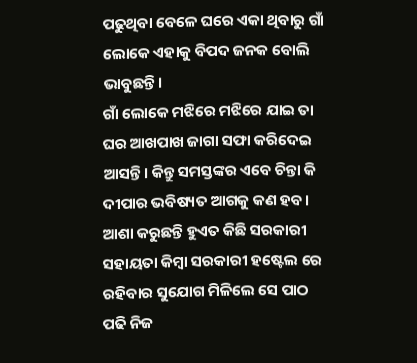ପଢୁଥିବା ବେଳେ ଘରେ ଏକା ଥିବାରୁ ଗାଁ ଲୋକେ ଏହାକୁ ବିପଦ ଜନକ ବୋଲି ଭାବୁଛନ୍ତି।
ଗାଁ ଲୋକେ ମଝିରେ ମଝିରେ ଯାଇ ତା ଘର ଆଖପାଖ ଜାଗା ସଫା କରିଦେଇ ଆସନ୍ତି। କିନ୍ତୁ ସମସ୍ତଙ୍କର ଏବେ ଚିନ୍ତା କି ଦୀପାର ଭବିଷ୍ୟତ ଆଗକୁ କଣ ହବ। ଆଶା କରୁଛନ୍ତି ହୁଏତ କିଛି ସରକାରୀ ସହାୟତା କିମ୍ବା ସରକାରୀ ହଷ୍ଟେଲ ରେ ରହିବାର ସୁଯୋଗ ମିଳିଲେ ସେ ପାଠ ପଢି ନିଜ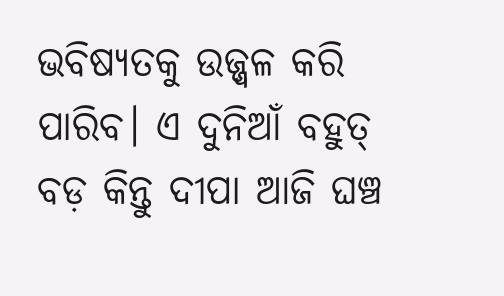ଭବିଷ୍ୟତକୁ ଉଜ୍ଜ୍ୱଳ କରି ପାରିବ। ଏ ଦୁନିଆଁ ବହୁତ୍ ବଡ଼ କିନ୍ତୁ ଦୀପା ଆଜି ଘଞ୍ଚ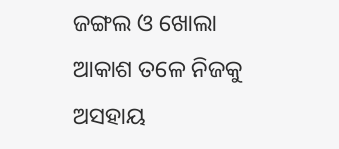ଜଙ୍ଗଲ ଓ ଖୋଲା ଆକାଶ ତଳେ ନିଜକୁ ଅସହାୟ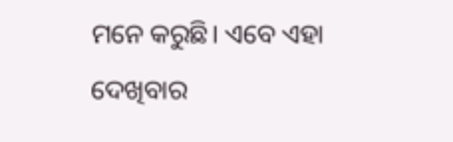ମନେ କରୁଛି। ଏବେ ଏହା ଦେଖିବାର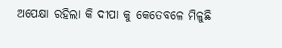ଅପେକ୍ଷା ରହିଲା କି ଦୀପା କୁ କେତେବଳେ ମିଳୁଛି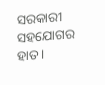ସରକାରୀ ସହଯୋଗର ହାତ।